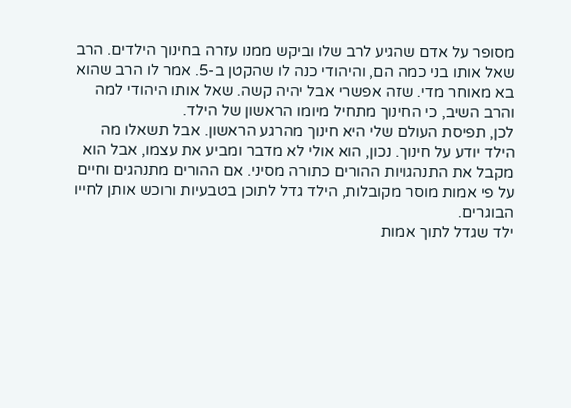מסופר על אדם שהגיע לרב שלו וביקש ממנו עזרה בחינוך הילדים. הרב שאל אותו בני כמה הם, והיהודי כנה לו שהקטן ב-5. אמר לו הרב שהוא בא מאוחר מדי. שזה אפשרי אבל יהיה קשה. שאל אותו היהודי למה והרב השיב, כי החינוך מתחיל מיומו הראשון של הילד.
לכן, תפיסת העולם שלי היא חינוך מהרגע הראשון. אבל תשאלו מה הילד יודע על חינוך. נכון, הוא אולי לא מדבר ומביע את עצמו, אבל הוא מקבל את התנהגויות ההורים כתורה מסיני. אם ההורים מתנהגים וחיים על פי אמות מוסר מקובלות, הילד גדל לתוכן בטבעיות ורוכש אותן לחייו הבוגרים.
ילד שגדל לתוך אמות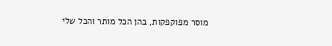מוסר מפוקפקות, בהן הכל מותר והכל שלי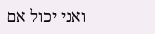ואני יכול אם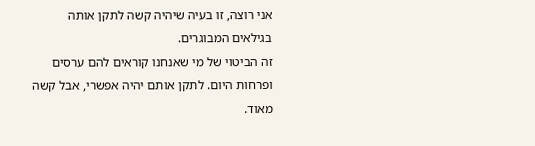אני רוצה, זו בעיה שיהיה קשה לתקן אותה בגילאים המבוגרים.
זה הביטוי של מי שאנחנו קוראים להם ערסים ופרחות היום. לתקן אותם יהיה אפשרי, אבל קשה מאוד.